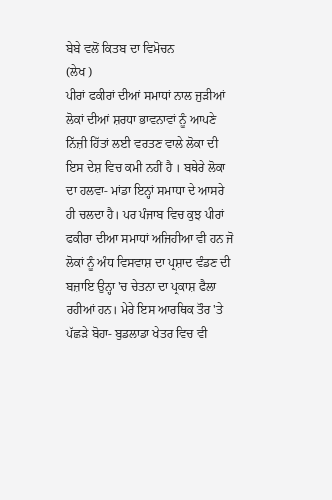ਬੇਬੇ ਵਲੋਂ ਕਿਤਬ ਦਾ ਵਿਮੋਚਨ
(ਲੇਖ )
ਪੀਰਾਂ ਫਕੀਰਾਂ ਦੀਆਂ ਸਮਾਧਾਂ ਨਾਲ ਜੁੜੀਆਂ ਲੋਕਾਂ ਦੀਆਂ ਸ਼ਰਧਾ ਭਾਵਨਾਵਾਂ ਨੂੰ ਆਪਣੇ ਨਿੱਜ਼ੀ ਹਿੱਤਾਂ ਲਈ ਵਰਤਣ ਵਾਲੇ ਲੋਕਾ ਦੀ ਇਸ ਦੇਸ਼ ਵਿਚ ਕਮੀ ਨਹੀਂ ਹੈ । ਬਥੇਰੇ ਲੋਕਾ ਦਾ ਹਲਵਾ- ਮਾਂਡਾ ਇਨ੍ਹਾਂ ਸਮਾਧਾ ਦੇ ਆਸਰੇ ਹੀ ਚਲਦਾ ਹੈ। ਪਰ ਪੰਜਾਬ ਵਿਚ ਕੁਝ ਪੀਰਾਂ ਫਕੀਰਾ ਦੀਆ ਸਮਾਧਾਂ ਅਜਿਹੀਆ ਵੀ ਹਨ ਜੋ ਲੋਕਾਂ ਨੂੰ ਅੰਧ ਵਿਸਵਾਸ਼ ਦਾ ਪ੍ਰਸ਼ਾਦ ਵੰਡਣ ਦੀ ਬਜ਼ਾਇ ਉਨ੍ਹਾ 'ਚ ਚੇਤਨਾ ਦਾ ਪ੍ਰਕਾਸ਼ ਫੈਲਾ ਰਹੀਆਂ ਹਨ। ਮੇਰੇ ਇਸ ਆਰਥਿਕ ਤੌਰ 'ਤੇ ਪੱਛੜੇ ਬੋਹਾ- ਬੁਡਲਾਡਾ ਖੇਤਰ ਵਿਚ ਵੀ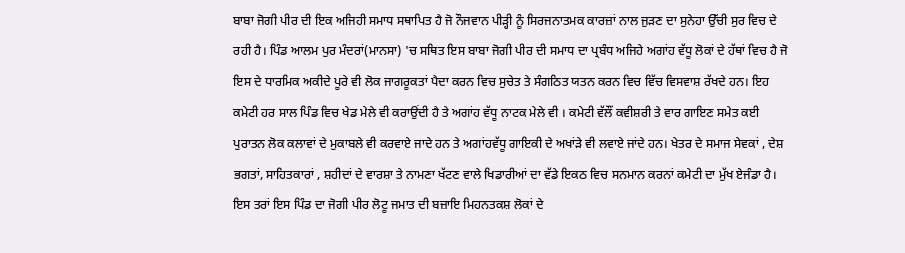ਬਾਬਾ ਜੋਗੀ ਪੀਰ ਦੀ ਇਕ ਅਜਿਹੀ ਸਮਾਧ ਸਥਾਪਿਤ ਹੈ ਜੋ ਨੌਜਵਾਨ ਪੀੜ੍ਹੀ ਨੂੰ ਸਿਰਜਨਾਤਮਕ ਕਾਰਜ਼ਾਂ ਨਾਲ ਜੁੜਣ ਦਾ ਸੁਨੇਹਾ ਉੱਚੀ ਸੁਰ ਵਿਚ ਦੇ ਰਹੀ ਹੈ। ਪਿੰਡ ਆਲਮ ਪੁਰ ਮੰਦਰਾਂ(ਮਾਨਸਾ) 'ਚ ਸਥਿਤ ਇਸ ਬਾਬਾ ਜੋਗੀ ਪੀਰ ਦੀ ਸਮਾਧ ਦਾ ਪ੍ਰਬੰਧ ਅਜਿਹੇ ਅਗਾਂਹ ਵੱਧੂ ਲੋਕਾਂ ਦੇ ਹੱਥਾਂ ਵਿਚ ਹੈ ਜੋ ਇਸ ਦੇ ਧਾਰਮਿਕ ਅਕੀਦੇ ਪੂਰੇ ਵੀ ਲੋਕ ਜਾਗਰੂਕਤਾਂ ਪੈਦਾ ਕਰਨ ਵਿਚ ਸੁਚੇਤ ਤੇ ਸੰਗਠਿਤ ਯਤਨ ਕਰਨ ਵਿਚ ਵਿੱਚ ਵਿਸਵਾਸ਼ ਰੱਖਦੇ ਹਨ। ਇਹ ਕਮੇਟੀ ਹਰ ਸਾਲ ਪਿੰਡ ਵਿਚ ਖੇਡ ਮੇਲੇ ਵੀ ਕਰਾਉਂਦੀ ਹੈ ਤੇ ਅਗਾਂਹ ਵੱਧੂ ਨਾਟਕ ਮੇਲੇ ਵੀ । ਕਮੇਟੀ ਵੱਲੌਂ ਕਵੀਸ਼ਰੀ ਤੇ ਵਾਰ ਗਾਇਣ ਸਮੇਤ ਕਈ ਪੁਰਾਤਨ ਲੋਕ ਕਲਾਵਾਂ ਦੇ ਮੁਕਾਬਲੇ ਵੀ ਕਰਵਾਏ ਜਾਦੇ ਹਨ ਤੇ ਅਗਾਂਹਵੱਧੂ ਗਾਇਕੀ ਦੇ ਅਖਾਂੜੇ ਵੀ ਲਵਾਏ ਜਾਂਦੇ ਹਨ। ਖੇਤਰ ਦੇ ਸਮਾਜ ਸੇਵਕਾਂ , ਦੇਸ਼ ਭਗਤਾਂ, ਸਾਹਿਤਕਾਰਾਂ , ਸ਼ਹੀਦਾਂ ਦੇ ਵਾਰਸ਼ਾ ਤੇ ਨਾਮਣਾ ਖੱਟਣ ਵਾਲੇ ਖਿਡਾਰੀਆਂ ਦਾ ਵੱਡੇ ਇਕਠ ਵਿਚ ਸਨਮਾਨ ਕਰਨਾਂ ਕਮੇਟੀ ਦਾ ਮੁੱਖ ਏਜੰਡਾ ਹੈ। ਇਸ ਤਰਾਂ ਇਸ ਪਿੰਡ ਦਾ ਜੋਗੀ ਪੀਰ ਲੋਟੂ ਜਮਾਤ ਦੀ ਬਜ਼ਾਇ ਮਿਹਨਤਕਸ਼ ਲੋਕਾਂ ਦੇ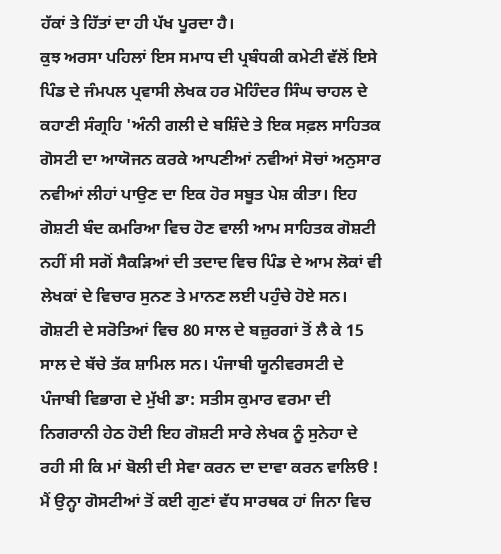ਹੱਕਾਂ ਤੇ ਹਿੱਤਾਂ ਦਾ ਹੀ ਪੱਖ ਪੂਰਦਾ ਹੈ।
ਕੁਝ ਅਰਸਾ ਪਹਿਲਾਂ ਇਸ ਸਮਾਧ ਦੀ ਪ੍ਰਬੰਧਕੀ ਕਮੇਟੀ ਵੱਲੋਂ ਇਸੇ ਪਿੰਡ ਦੇ ਜੰਮਪਲ ਪ੍ਰਵਾਸੀ ਲੇਖਕ ਹਰ ਮੋਹਿੰਦਰ ਸਿੰਘ ਚਾਹਲ ਦੇ ਕਹਾਣੀ ਸੰਗ੍ਰਹਿ 'ਅੰਨੀ ਗਲੀ ਦੇ ਬਸ਼ਿੰਦੇ ਤੇ ਇਕ ਸਫ਼ਲ ਸਾਹਿਤਕ ਗੋਸਟੀ ਦਾ ਆਯੋਜਨ ਕਰਕੇ ਆਪਣੀਆਂ ਨਵੀਆਂ ਸੋਚਾਂ ਅਨੁਸਾਰ ਨਵੀਆਂ ਲੀਹਾਂ ਪਾਉਣ ਦਾ ਇਕ ਹੋਰ ਸਬੂਤ ਪੇਸ਼ ਕੀਤਾ। ਇਹ ਗੋਸ਼ਟੀ ਬੰਦ ਕਮਰਿਆ ਵਿਚ ਹੋਣ ਵਾਲੀ ਆਮ ਸਾਹਿਤਕ ਗੋਸ਼ਟੀ ਨਹੀਂ ਸੀ ਸਗੋਂ ਸੈਕੜਿਆਂ ਦੀ ਤਦਾਦ ਵਿਚ ਪਿੰਡ ਦੇ ਆਮ ਲੋਕਾਂ ਵੀ ਲੇਖਕਾਂ ਦੇ ਵਿਚਾਰ ਸੁਨਣ ਤੇ ਮਾਨਣ ਲਈ ਪਹੁੰਚੇ ਹੋਏ ਸਨ। ਗੋਸ਼ਟੀ ਦੇ ਸਰੋਤਿਆਂ ਵਿਚ 80 ਸਾਲ ਦੇ ਬਜ਼ੁਰਗਾਂ ਤੋਂ ਲੈ ਕੇ 15 ਸਾਲ ਦੇ ਬੱਚੇ ਤੱਕ ਸ਼ਾਮਿਲ ਸਨ। ਪੰਜਾਬੀ ਯੂਨੀਵਰਸਟੀ ਦੇ ਪੰਜਾਬੀ ਵਿਭਾਗ ਦੇ ਮੁੱਖੀ ਡਾ: ਸਤੀਸ ਕੁਮਾਰ ਵਰਮਾ ਦੀ ਨਿਗਰਾਨੀ ਹੇਠ ਹੋਈ ਇਹ ਗੋਸ਼ਟੀ ਸਾਰੇ ਲੇਖਕ ਨੂੰ ਸੁਨੇਹਾ ਦੇ ਰਹੀ ਸੀ ਕਿ ਮਾਂ ਬੋਲੀ ਦੀ ਸੇਵਾ ਕਰਨ ਦਾ ਦਾਵਾ ਕਰਨ ਵਾਲਿੳ ! ਮੈਂ ਉਨ੍ਹਾ ਗੋਸਟੀਆਂ ਤੋਂ ਕਈ ਗੁਣਾਂ ਵੱਧ ਸਾਰਥਕ ਹਾਂ ਜਿਨਾ ਵਿਚ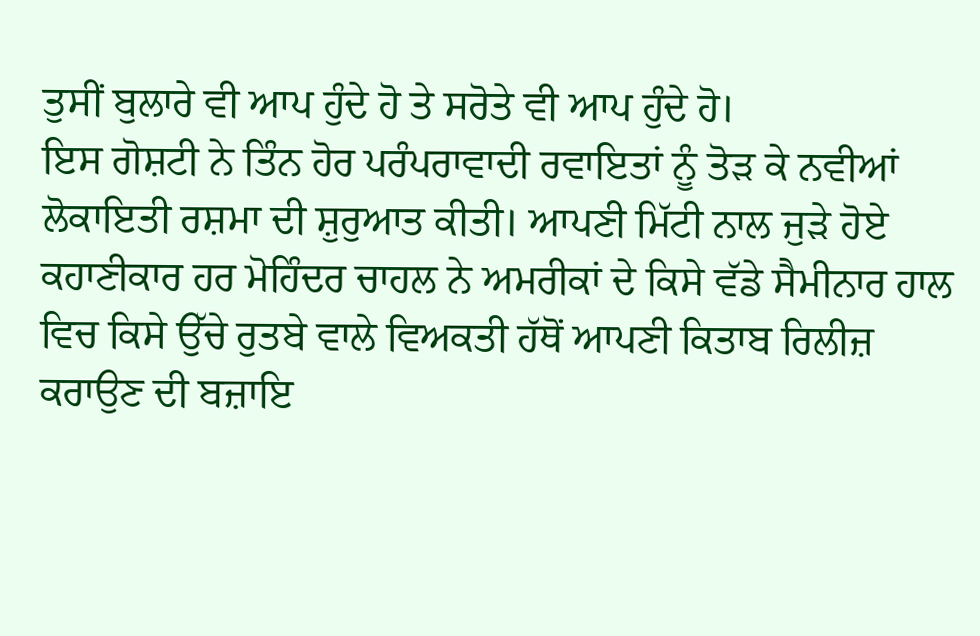ਤੁਸੀਂ ਬੁਲਾਰੇ ਵੀ ਆਪ ਹੁੰਦੇ ਹੋ ਤੇ ਸਰੋਤੇ ਵੀ ਆਪ ਹੁੰਦੇ ਹੋ।
ਇਸ ਗੋਸ਼ਟੀ ਨੇ ਤਿੰਨ ਹੋਰ ਪਰੰਪਰਾਵਾਦੀ ਰਵਾਇਤਾਂ ਨੂੰ ਤੋੜ ਕੇ ਨਵੀਆਂ ਲੋਕਾਇਤੀ ਰਸ਼ਮਾ ਦੀ ਸ਼ੁਰੁਆਤ ਕੀਤੀ। ਆਪਣੀ ਮਿੱਟੀ ਨਾਲ ਜੁੜੇ ਹੋਏ ਕਹਾਣੀਕਾਰ ਹਰ ਮੋਹਿੰਦਰ ਚਾਹਲ ਨੇ ਅਮਰੀਕਾਂ ਦੇ ਕਿਸੇ ਵੱਡੇ ਸੈਮੀਨਾਰ ਹਾਲ ਵਿਚ ਕਿਸੇ ਉੱਚੇ ਰੁਤਬੇ ਵਾਲੇ ਵਿਅਕਤੀ ਹੱਥੋਂ ਆਪਣੀ ਕਿਤਾਬ ਰਿਲੀਜ਼ ਕਰਾਉਣ ਦੀ ਬਜ਼ਾਇ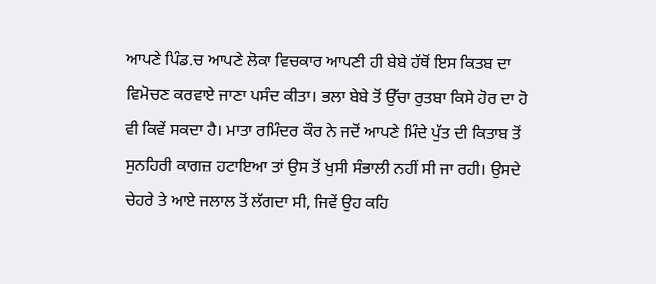ਆਪਣੇ ਪਿੰਡ.ਚ ਆਪਣੇ ਲੋਕਾ ਵਿਚਕਾਰ ਆਪਣੀ ਹੀ ਬੇਬੇ ਹੱਥੋਂ ਇਸ ਕਿਤਬ ਦਾ ਵਿਮੋਚਣ ਕਰਵਾਏ ਜਾਣਾ ਪਸੰਦ ਕੀਤਾ। ਭਲਾ ਬੇਬੇ ਤੋਂ ਉੱਚਾ ਰੁਤਬਾ ਕਿਸੇ ਹੋਰ ਦਾ ਹੋ ਵੀ ਕਿਵੇਂ ਸਕਦਾ ਹੈ। ਮਾਤਾ ਰਮਿੰਦਰ ਕੌਰ ਨੇ ਜਦੋਂ ਆਪਣੇ ਮਿੰਦੇ ਪੁੱਤ ਦੀ ਕਿਤਾਬ ਤੋਂ ਸੁਨਹਿਰੀ ਕਾਗਜ਼ ਹਟਾਇਆ ਤਾਂ ਉਸ ਤੋਂ ਖੁਸੀ ਸੰਭਾਲੀ ਨਹੀਂ ਸੀ ਜਾ ਰਹੀ। ਉਸਦੇ ਚੇਹਰੇ ਤੇ ਆਏ ਜਲਾਲ ਤੋਂ ਲੱਗਦਾ ਸੀ, ਜਿਵੇਂ ਉਹ ਕਹਿ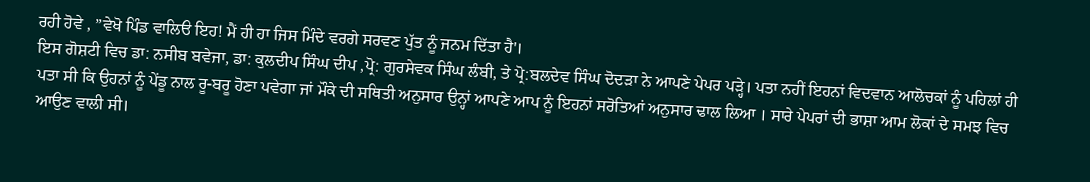ਰਹੀ ਹੋਵੇ , ”ਵੇਖੋ ਪਿੰਡ ਵਾਲਿੳ ਇਹ! ਮੈਂ ਹੀ ਹਾ ਜਿਸ ਮਿੰਦੇ ਵਰਗੇ ਸਰਵਣ ਪੁੱਤ ਨੂੰ ਜਨਮ ਦਿੱਤਾ ਹੈ'।
ਇਸ ਗੋਸ਼ਟੀ ਵਿਚ ਡਾ: ਨਸੀਬ ਬਵੇਜਾ, ਡਾ: ਕੁਲਦੀਪ ਸਿੰਘ ਦੀਪ ,ਪ੍ਰੋ: ਗੁਰਸੇਵਕ ਸਿੰਘ ਲੰਬੀ, ਤੇ ਪ੍ਰੋ:ਬਲਦੇਵ ਸਿੰਘ ਦੋਦੜਾ ਨੇ ਆਪਣੇ ਪੇਪਰ ਪੜ੍ਹੇ। ਪਤਾ ਨਹੀਂ ਇਹਨਾਂ ਵਿਦਵਾਨ ਆਲੋਚਕਾਂ ਨੂੰ ਪਹਿਲਾਂ ਹੀ ਪਤਾ ਸੀ ਕਿ ਉਹਨਾਂ ਨੂੰ ਪੇਂਡੂ ਨਾਲ ਰੂ-ਬਰੂ ਹੋਣਾ ਪਵੇਗਾ ਜਾਂ ਮੌਕੇ ਦੀ ਸਥਿਤੀ ਅਨੁਸਾਰ ਉਨ੍ਹਾਂ ਆਪਣੇ ਆਪ ਨੂੰ ਇਹਨਾਂ ਸਰੋਤਿਆਂ ਅਨੁਸਾਰ ਢਾਲ ਲਿਆ । ਸਾਰੇ ਪੇਪਰਾਂ ਦੀ ਭਾਸ਼ਾ ਆਮ ਲੋਕਾਂ ਦੇ ਸਮਝ ਵਿਚ ਆਉਣ ਵਾਲੀ ਸੀ।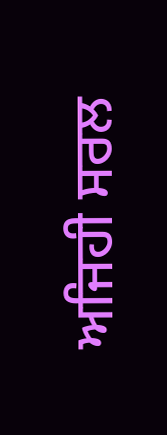ਅਜਿਹੀ ਸਰਲ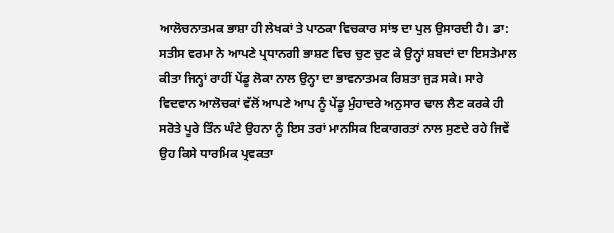ਆਲੋਚਨਾਤਮਕ ਭਾਸ਼ਾ ਹੀ ਲੇਖਕਾਂ ਤੇ ਪਾਠਕਾ ਵਿਚਕਾਰ ਸਾਂਝ ਦਾ ਪੁਲ ਉਸਾਰਦੀ ਹੈ। ਡਾ: ਸਤੀਸ ਵਰਮਾ ਨੇ ਆਪਣੇ ਪ੍ਰਧਾਨਗੀ ਭਾਸ਼ਣ ਵਿਚ ਚੁਣ ਚੁਣ ਕੇ ਉਨ੍ਹਾਂ ਸ਼ਬਦਾਂ ਦਾ ਇਸਤੇਮਾਲ ਕੀਤਾ ਜਿਨ੍ਹਾਂ ਰਾਹੀਂ ਪੇਂਡੂ ਲੋਕਾ ਨਾਲ ਉਨ੍ਹਾ ਦਾ ਭਾਵਨਾਤਮਕ ਰਿਸ਼ਤਾ ਜੁੜ ਸਕੇ। ਸਾਰੇ ਵਿਦਵਾਨ ਆਲੋਚਕਾਂ ਵੱਲੋਂ ਆਪਣੇ ਆਪ ਨੂੰ ਪੇਂਡੂ ਮੁੰਹਾਦਰੇ ਅਨੁਸਾਰ ਢਾਲ ਲੈਣ ਕਰਕੇ ਹੀ ਸਰੋਤੇ ਪੂਰੇ ਤਿੰਨ ਘੰਟੇ ਉਹਨਾ ਨੂੰ ਇਸ ਤਰਾਂ ਮਾਨਸਿਕ ਇਕਾਗਰਤਾਂ ਨਾਲ ਸੁਣਦੇ ਰਹੇ ਜਿਵੇਂ ਉਹ ਕਿਸੇ ਧਾਰਮਿਕ ਪ੍ਰਵਕਤਾ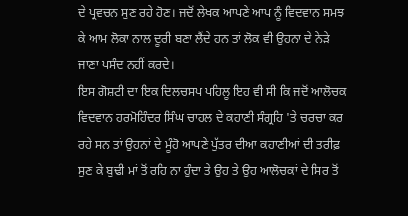ਦੇ ਪ੍ਰਵਚਨ ਸੁਣ ਰਹੇ ਹੋਣ। ਜਦੋਂ ਲੇਖਕ ਆਪਣੇ ਆਪ ਨੂੰ ਵਿਦਵਾਨ ਸਮਝ ਕੇ ਆਮ ਲੋਕਾ ਨਾਲ ਦੂਰੀ ਬਣਾ ਲੈਂਦੇ ਹਨ ਤਾਂ ਲੋਕ ਵੀ ਉਹਨਾ ਦੇ ਨੇੜੇ ਜਾਣਾ ਪਸੰਦ ਨਹੀਂ ਕਰਦੇ।
ਇਸ ਗੋਸ਼ਟੀ ਦਾ ਇਕ ਦਿਲਚਸਪ ਪਹਿਲੂ ਇਹ ਵੀ ਸੀ ਕਿ ਜਦੋਂ ਆਲੋਚਕ ਵਿਦਵਾਨ ਹਰਮੋਹਿੰਦਰ ਸਿੰਘ ਚਾਹਲ ਦੇ ਕਹਾਣੀ ਸੰਗ੍ਰਹਿ 'ਤੇ ਚਰਚਾ ਕਰ ਰਹੇ ਸਨ ਤਾਂ ਉਹਨਾਂ ਦੇ ਮੂੰਹੋ ਆਪਣੇ ਪੁੱਤਰ ਦੀਆ ਕਹਾਣੀਆਂ ਦੀ ਤਰੀਫ਼ ਸੁਣ ਕੇ ਬੁਢੀ ਮਾਂ ਤੋਂ ਰਹਿ ਨਾ ਹੁੰਦਾ ਤੇ ਉਹ ਤੇ ਉਹ ਆਲੋਚਕਾਂ ਦੇ ਸਿਰ ਤੋਂ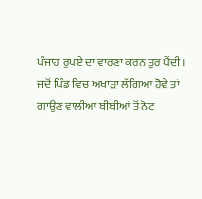ਪੰਜਾਹ ਰੁਪਏ ਦਾ ਵਾਰਣਾ ਕਰਨ ਤੁਰ ਪੈਂਦੀ। ਜਦੋਂ ਪਿੰਡ ਵਿਚ ਅਖਾੜਾ ਲੱਗਿਆ ਹੋਵੇ ਤਾਂ ਗਾਉਣ ਵਾਲੀਆ ਬੀਬੀਆਂ ਤੋਂ ਨੋਟ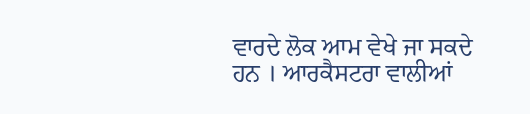ਵਾਰਦੇ ਲੋਕ ਆਮ ਵੇਖੇ ਜਾ ਸਕਦੇ ਹਨ । ਆਰਕੈਸਟਰਾ ਵਾਲੀਆਂ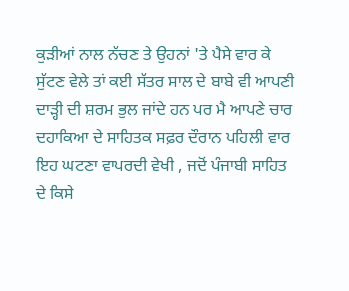ਕੁੜੀਆਂ ਨਾਲ ਨੱਚਣ ਤੇ ਉਹਨਾਂ 'ਤੇ ਪੈਸੇ ਵਾਰ ਕੇ ਸੁੱਟਣ ਵੇਲੇ ਤਾਂ ਕਈ ਸੱਤਰ ਸਾਲ ਦੇ ਬਾਬੇ ਵੀ ਆਪਣੀ ਦਾੜ੍ਹੀ ਦੀ ਸ਼ਰਮ ਭੁਲ ਜਾਂਦੇ ਹਨ ਪਰ ਮੈ ਆਪਣੇ ਚਾਰ ਦਹਾਕਿਆ ਦੇ ਸਾਹਿਤਕ ਸਫ਼ਰ ਦੌਰਾਨ ਪਹਿਲੀ ਵਾਰ ਇਹ ਘਟਣਾ ਵਾਪਰਦੀ ਵੇਖੀ , ਜਦੋਂ ਪੰਜਾਬੀ ਸਾਹਿਤ ਦੇ ਕਿਸੇ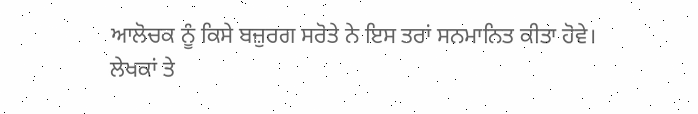ਆਲੋਚਕ ਨੂੰ ਕਿਸੇ ਬਜ਼ੁਰਗ ਸਰੋਤੇ ਨੇ ਇਸ ਤਰਾਂ ਸਨਮਾਨਿਤ ਕੀਤਾ ਹੋਵੇ।
ਲੇਖਕਾਂ ਤੇ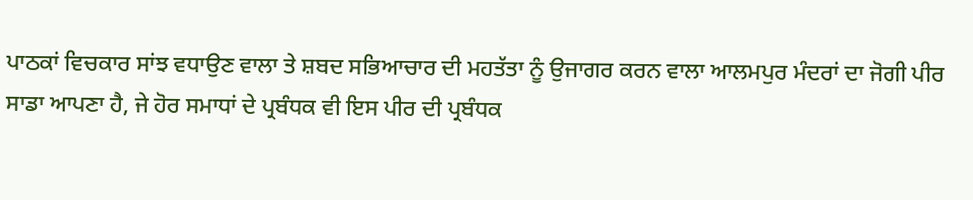ਪਾਠਕਾਂ ਵਿਚਕਾਰ ਸਾਂਝ ਵਧਾਉਣ ਵਾਲਾ ਤੇ ਸ਼ਬਦ ਸਭਿਆਚਾਰ ਦੀ ਮਹਤੱਤਾ ਨੂੰ ਉਜਾਗਰ ਕਰਨ ਵਾਲਾ ਆਲਮਪੁਰ ਮੰਦਰਾਂ ਦਾ ਜੋਗੀ ਪੀਰ ਸਾਡਾ ਆਪਣਾ ਹੈ, ਜੇ ਹੋਰ ਸਮਾਧਾਂ ਦੇ ਪ੍ਰਬੰਧਕ ਵੀ ਇਸ ਪੀਰ ਦੀ ਪ੍ਰਬੰਧਕ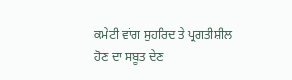ਕਮੇਟੀ ਵਾਂਗ ਸੁਹਰਿਦ ਤੇ ਪ੍ਰਗਤੀਸ਼ੀਲ ਹੋਣ ਦਾ ਸਬੂਤ ਦੇਣ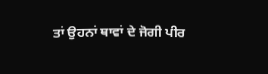ਤਾਂ ਉਹਨਾਂ ਥਾਵਾਂ ਦੇ ਜੋਗੀ ਪੀਰ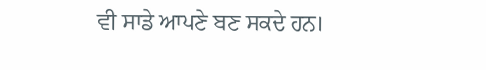ਵੀ ਸਾਡੇ ਆਪਣੇ ਬਣ ਸਕਦੇ ਹਨ।